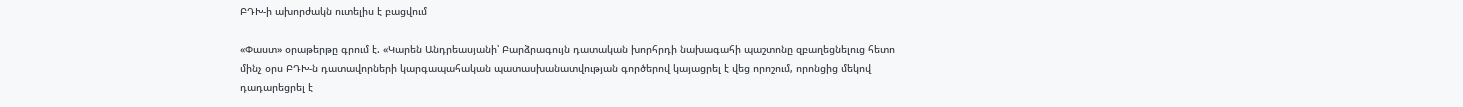ԲԴԽ-ի ախորժակն ուտելիս է բացվում

«Փաստ» օրաթերթը գրում է. «Կարեն Անդրեասյանի՝ Բարձրագույն դատական խորհրդի նախագահի պաշտոնը զբաղեցնելուց հետո մինչ օրս ԲԴԽ-ն դատավորների կարգապահական պատասխանատվության գործերով կայացրել է վեց որոշում, որոնցից մեկով դադարեցրել է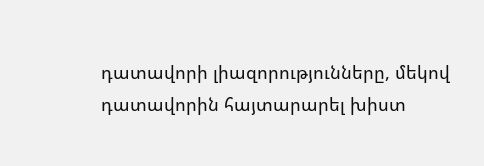դատավորի լիազորությունները, մեկով դատավորին հայտարարել խիստ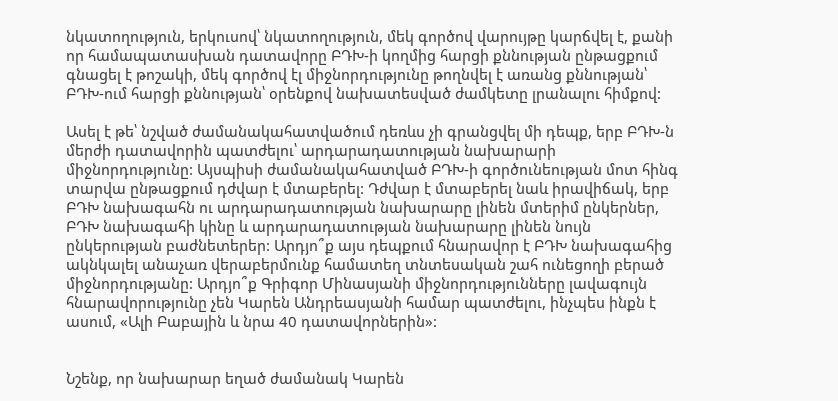նկատողություն, երկուսով՝ նկատողություն, մեկ գործով վարույթը կարճվել է, քանի որ համապատասխան դատավորը ԲԴԽ-ի կողմից հարցի քննության ընթացքում գնացել է թոշակի, մեկ գործով էլ միջնորդությունը թողնվել է առանց քննության՝ ԲԴԽ-ում հարցի քննության՝ օրենքով նախատեսված ժամկետը լրանալու հիմքով:

Ասել է թե՝ նշված ժամանակահատվածում դեռևս չի գրանցվել մի դեպք, երբ ԲԴԽ-ն մերժի դատավորին պատժելու՝ արդարադատության նախարարի միջնորդությունը: Այսպիսի ժամանակահատված ԲԴԽ-ի գործունեության մոտ հինգ տարվա ընթացքում դժվար է մտաբերել: Դժվար է մտաբերել նաև իրավիճակ, երբ ԲԴԽ նախագահն ու արդարադատության նախարարը լինեն մտերիմ ընկերներ, ԲԴԽ նախագահի կինը և արդարադատության նախարարը լինեն նույն ընկերության բաժնետերեր: Արդյո՞ք այս դեպքում հնարավոր է ԲԴԽ նախագահից ակնկալել անաչառ վերաբերմունք համատեղ տնտեսական շահ ունեցողի բերած միջնորդությանը: Արդյո՞ք Գրիգոր Մինասյանի միջնորդությունները լավագույն հնարավորությունը չեն Կարեն Անդրեասյանի համար պատժելու, ինչպես ինքն է ասում, «Ալի Բաբային և նրա 40 դատավորներին»:


Նշենք, որ նախարար եղած ժամանակ Կարեն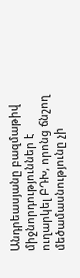Անդրեասյանը բազմաթիվ միջնորդություններ է ուղարկել ԲԴԽ, որոնց ճնշող մեծամասնությունը չի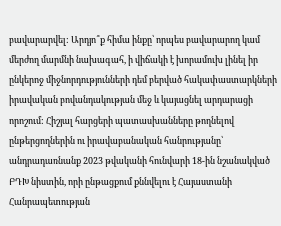բավարարվել: Արդյո՞ք հիմա ինքը՝ որպես բավարարող կամ մերժող մարմնի նախագահ, ի վիճակի է խորամուխ լինել իր ընկերոջ միջնորդությունների դեմ բերված հակափաստարկների իրավական բովանդակության մեջ և կայացնել արդարացի որոշում: Հիշյալ հարցերի պատասխանները թողնելով ընթերցողներին ու իրավաբանական հանրությանը՝ անդրադառնանք 2023 թվականի հունվարի 18-ին նշանակված ԲԴԽ նիստին, որի ընթացքում քննվելու է Հայաստանի Հանրապետության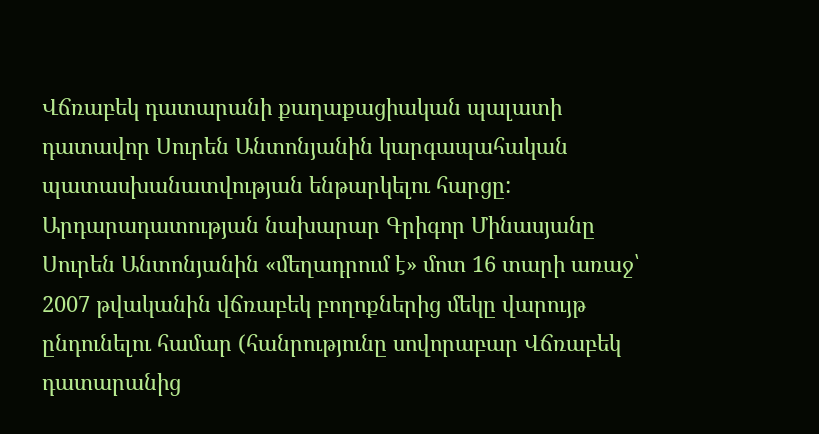Վճռաբեկ դատարանի քաղաքացիական պալատի դատավոր Սուրեն Անտոնյանին կարգապահական պատասխանատվության ենթարկելու հարցը: Արդարադատության նախարար Գրիգոր Մինասյանը Սուրեն Անտոնյանին «մեղադրում է» մոտ 16 տարի առաջ՝ 2007 թվականին վճռաբեկ բողոքներից մեկը վարույթ ընդունելու համար (հանրությունը սովորաբար Վճռաբեկ դատարանից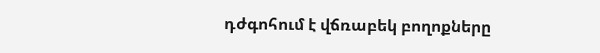դժգոհում է վճռաբեկ բողոքները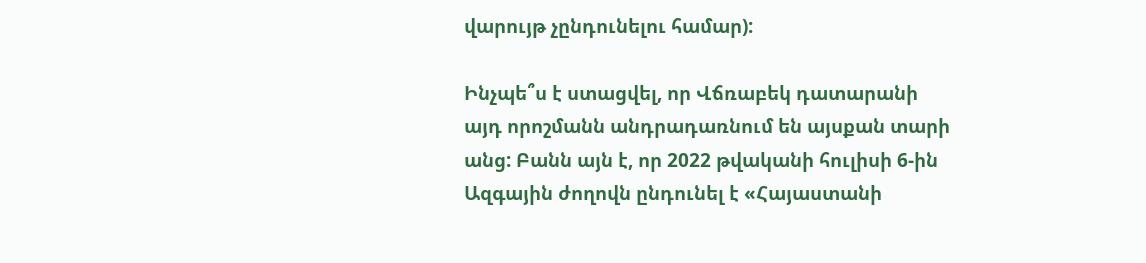վարույթ չընդունելու համար):

Ինչպե՞ս է ստացվել, որ Վճռաբեկ դատարանի այդ որոշմանն անդրադառնում են այսքան տարի անց: Բանն այն է, որ 2022 թվականի հուլիսի 6-ին Ազգային ժողովն ընդունել է «Հայաստանի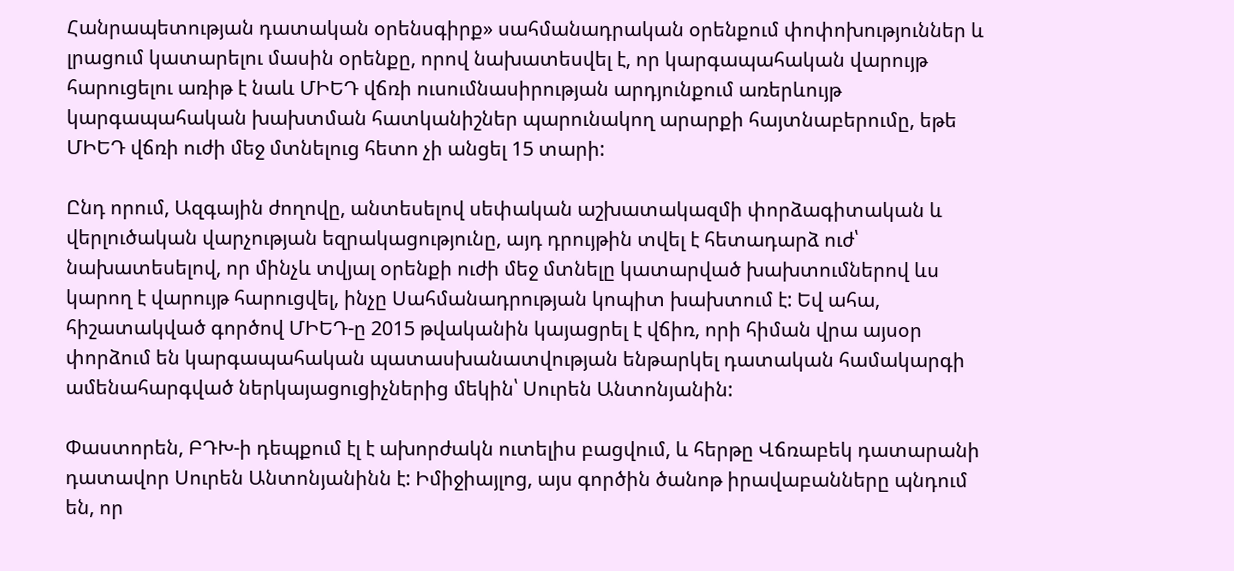Հանրապետության դատական օրենսգիրք» սահմանադրական օրենքում փոփոխություններ և լրացում կատարելու մասին օրենքը, որով նախատեսվել է, որ կարգապահական վարույթ հարուցելու առիթ է նաև ՄԻԵԴ վճռի ուսումնասիրության արդյունքում առերևույթ կարգապահական խախտման հատկանիշներ պարունակող արարքի հայտնաբերումը, եթե ՄԻԵԴ վճռի ուժի մեջ մտնելուց հետո չի անցել 15 տարի:

Ընդ որում, Ազգային ժողովը, անտեսելով սեփական աշխատակազմի փորձագիտական և վերլուծական վարչության եզրակացությունը, այդ դրույթին տվել է հետադարձ ուժ՝ նախատեսելով, որ մինչև տվյալ օրենքի ուժի մեջ մտնելը կատարված խախտումներով ևս կարող է վարույթ հարուցվել, ինչը Սահմանադրության կոպիտ խախտում է: Եվ ահա, հիշատակված գործով ՄԻԵԴ-ը 2015 թվականին կայացրել է վճիռ, որի հիման վրա այսօր փորձում են կարգապահական պատասխանատվության ենթարկել դատական համակարգի ամենահարգված ներկայացուցիչներից մեկին՝ Սուրեն Անտոնյանին:

Փաստորեն, ԲԴԽ-ի դեպքում էլ է ախորժակն ուտելիս բացվում, և հերթը Վճռաբեկ դատարանի դատավոր Սուրեն Անտոնյանինն է: Իմիջիայլոց, այս գործին ծանոթ իրավաբանները պնդում են, որ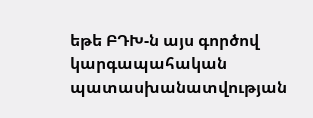եթե ԲԴԽ-ն այս գործով կարգապահական պատասխանատվության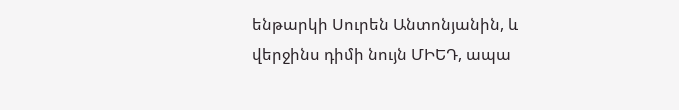ենթարկի Սուրեն Անտոնյանին, և վերջինս դիմի նույն ՄԻԵԴ, ապա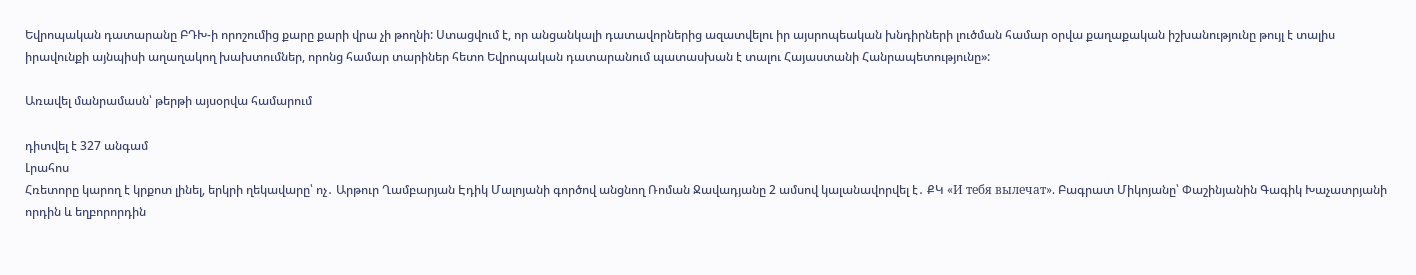Եվրոպական դատարանը ԲԴԽ-ի որոշումից քարը քարի վրա չի թողնի: Ստացվում է, որ անցանկալի դատավորներից ազատվելու իր այսրոպեական խնդիրների լուծման համար օրվա քաղաքական իշխանությունը թույլ է տալիս իրավունքի այնպիսի աղաղակող խախտումներ, որոնց համար տարիներ հետո Եվրոպական դատարանում պատասխան է տալու Հայաստանի Հանրապետությունը»:

Առավել մանրամասն՝ թերթի այսօրվա համարում

դիտվել է 327 անգամ
Լրահոս
Հռետորը կարող է կրքոտ լինել, երկրի ղեկավարը՝ ոչ․ Արթուր Ղամբարյան Էդիկ Մալոյանի գործով անցնող Ռոման Ջավադյանը 2 ամսով կալանավորվել է․ ՔԿ «И тебя вылечат». Բագրատ Միկոյանը՝ Փաշինյանին Գագիկ Խաչատրյանի որդին և եղբորորդին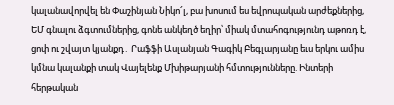կալանավորվել են Փաշինյան Նիկո՜լ, բա խոսում ես եվրոպական արժեքներից, ԵՄ գնալու ձգտումներից, գոնե անկեղծ եղիր՝ միակ մտահոգությունդ աթոռդ է, ցոփ ու շվայտ կյանքդ․ Րաֆֆի Ասլանյան Գագիկ Բեգլարյանը եւս երկու ամիս կմնա կալանքի տակ Վայելենք Մխիթարյանի հմտությունները. Ինտերի հերթական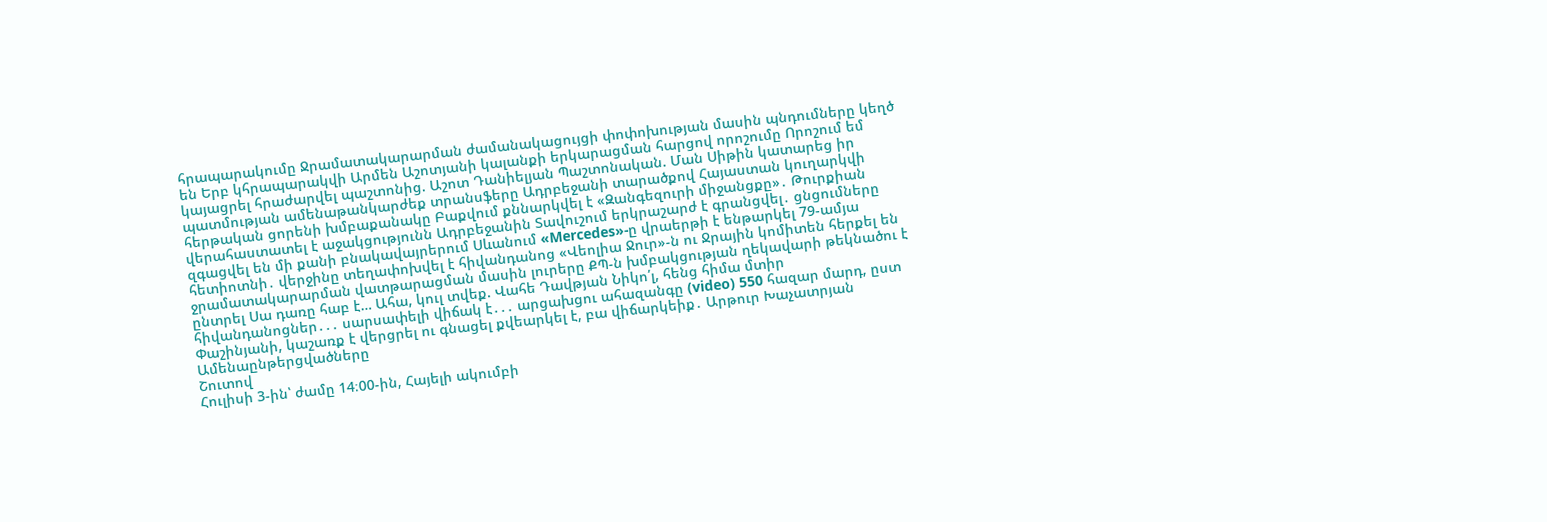հրապարակումը Ջրամատակարարման ժամանակացույցի փոփոխության մասին պնդումները կեղծ են Երբ կհրապարակվի Արմեն Աշոտյանի կալանքի երկարացման հարցով որոշումը Որոշում եմ կայացրել հրաժարվել պաշտոնից. Աշոտ Դանիելյան Պաշտոնական. Ման Սիթին կատարեց իր պատմության ամենաթանկարժեք տրանսֆերը Ադրբեջանի տարածքով Հայաստան կուղարկվի հերթական ցորենի խմբաքանակը Բաքվում քննարկվել է «Զանգեզուրի միջանցքը»․ Թուրքիան վերահաստատել է աջակցությունն Ադրբեջանին Տավուշում երկրաշարժ է գրանցվել․ ցնցումները զգացվել են մի քանի բնակավայրերում Սևանում «Mercedes»-ը վրաերթի է ենթարկել 79-ամյա հետիոտնի․ վերջինը տեղափոխվել է հիվանդանոց «Վեոլիա Ջուր»-ն ու Ջրային կոմիտեն հերքել են ջրամատակարարման վատթարացման մասին լուրերը ՔՊ-ն խմբակցության ղեկավարի թեկնածու է ընտրել Սա դառը հաբ է… Ահա, կուլ տվեք. Վահե Դավթյան Նիկո՛լ, հենց հիմա մտիր հիվանդանոցներ․․․ սարսափելի վիճակ է․․․ արցախցու ահազանգը (video) 550 հազար մարդ, ըստ Փաշինյանի, կաշառք է վերցրել ու գնացել քվեարկել է, բա վիճարկեիք․ Արթուր Խաչատրյան
Ամենաընթերցվածները
Շուտով
Հուլիսի 3-ին՝ ժամը 14։00-ին, Հայելի ակումբի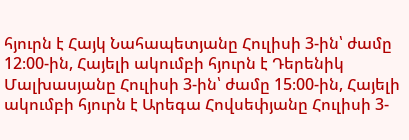հյուրն է Հայկ Նահապետյանը Հուլիսի 3-ին՝ ժամը 12։00-ին, Հայելի ակումբի հյուրն է Դերենիկ Մալխասյանը Հուլիսի 3-ին՝ ժամը 15։00-ին, Հայելի ակումբի հյուրն է Արեգա Հովսեփյանը Հուլիսի 3-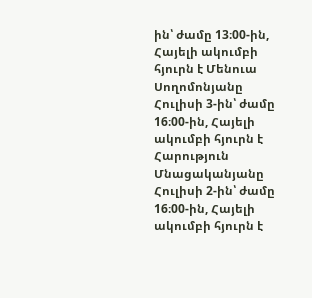ին՝ ժամը 13։00-ին, Հայելի ակումբի հյուրն է Մենուա Սողոմոնյանը Հուլիսի 3-ին՝ ժամը 16։00-ին, Հայելի ակումբի հյուրն է Հարություն Մնացականյանը Հուլիսի 2-ին՝ ժամը 16։00-ին, Հայելի ակումբի հյուրն է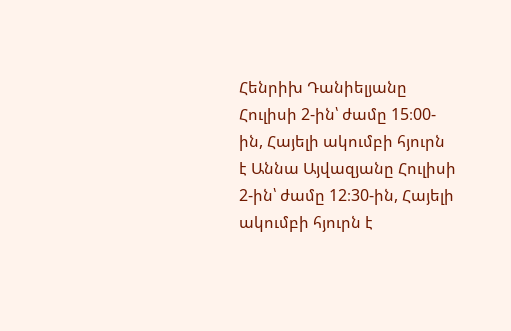Հենրիխ Դանիելյանը Հուլիսի 2-ին՝ ժամը 15։00-ին, Հայելի ակումբի հյուրն է Աննա Այվազյանը Հուլիսի 2-ին՝ ժամը 12։30-ին, Հայելի ակումբի հյուրն է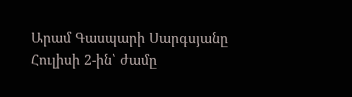Արամ Գասպարի Սարգսյանը Հուլիսի 2-ին՝ ժամը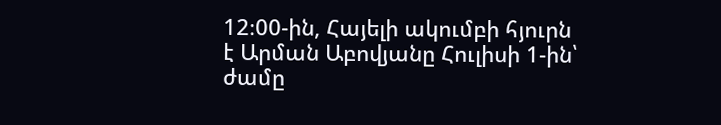12։00-ին, Հայելի ակումբի հյուրն է Արման Աբովյանը Հուլիսի 1-ին՝ ժամը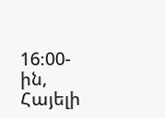16։00-ին, Հայելի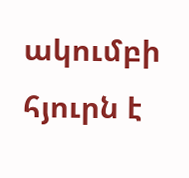ակումբի հյուրն է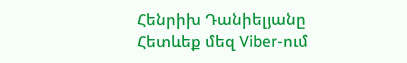Հենրիխ Դանիելյանը
Հետևեք մեզ Viber-ում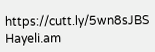https://cutt.ly/5wn8sJBS
Hayeli.am